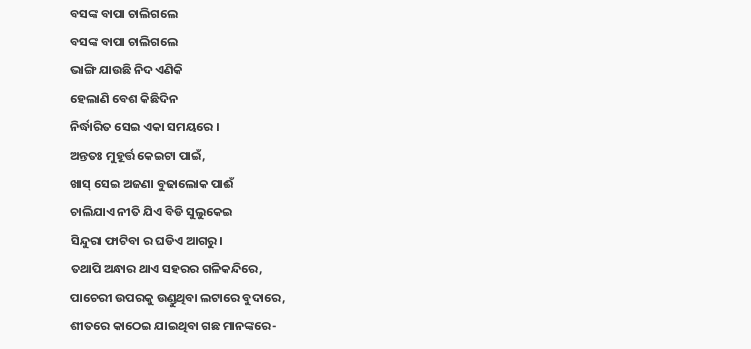ବସଙ୍କ ବାପା ଚାଲିଗଲେ
ବସଙ୍କ ବାପା ଚାଲିଗଲେ
ଭାଙ୍ଗି ଯାଉଛି ନିଦ ଏଣିକି
ହେଲାଣି ବେଶ କିଛିଦିନ
ନିର୍ଦ୍ଧାରିତ ସେଇ ଏକା ସମୟରେ ।
ଅନ୍ତତଃ ମୁହୂର୍ତ୍ତ କେଇଟା ପାଇଁ,
ଖାସ୍ ସେଇ ଅଜଣା ବୁଢାଲୋକ ପାଈଁ
ଚାଲିଯାଏ ନୀତି ଯିଏ ବିଡି ସୁଲୁକେଇ
ସିନ୍ଦୁରା ଫାଟିବା ର ଘଡିଏ ଆଗରୁ।
ତଥାପି ଅନ୍ଧାର ଥାଏ ସହରର ଗଳିକନ୍ଦିରେ,
ପାଚେରୀ ଉପରକୁ ଉଣ୍ଡୁଥିବା ଲଟାରେ ବୁଦାରେ,
ଶୀତରେ କାଠେଇ ଯାଇଥିବା ଗଛ ମାନଙ୍କରେ-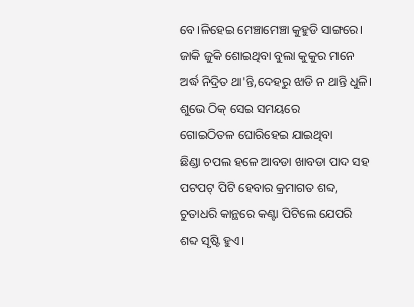ବେ।ଳିହେଇ ମେଞ୍ଚାମେଞ୍ଚା କୁହୁଡି ସାଙ୍ଗରେ।
ଜାକି ଜୁକି ଶୋଇଥିବା ବୁଲା କୁକୁର ମାନେ
ଅର୍ଦ୍ଧ ନିଦ୍ରିତ ଥା'ନ୍ତି,ଦେହରୁ ଝାଡି ନ ଥାନ୍ତି ଧୁଳି।
ଶୁଭେ ଠିକ୍ ସେଇ ସମୟରେ
ଗୋଇଠିତଳ ଘୋରିହେଇ ଯାଇଥିବା
ଛିଣ୍ଡା ଚପଲ ହଳେ ଆବଡା ଖାବଡା ପାଦ ସହ
ପଟପଟ୍ ପିଟି ହେବାର କ୍ରମାଗତ ଶବ୍ଦ,
ଚୁତାଧରି କାନ୍ଥରେ କଣ୍ଟା ପିଟିଲେ ଯେପରି
ଶବ୍ଦ ସୃଷ୍ଟି ହୁଏ।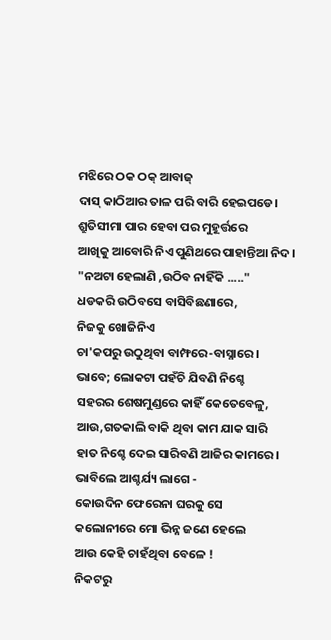ମଝିରେ ଠକ ଠକ୍ ଆବାଜ୍
ଦାସ୍ କାଠିଆର ତାଳ ପରି ବାରି ହେଇପଡେ।
ଶ୍ରୁତିସୀମା ପାର ହେବା ପର ମୁହୂର୍ତ୍ତରେ
ଆଖିକୁ ଆବୋରି ନିଏ ପୁଣିଥରେ ପାହାନ୍ତିଆ ନିଦ।
"ନଅଟା ହେଲାଣି ,ଉଠିବ ନାହିଁକି ....."
ଧଡକରି ଉଠିବସେ ବାସିବିଛଣାରେ,
ନିଜକୁ ଖୋଜିନିଏ
ଚା'କପରୁ ଉଠୁଥିବା ବାମ୍ଫରେ-ବାସ୍ନାରେ।
ଭାବେ; ଲୋକଟା ପହଁଚି ଯିବଣି ନିଶ୍ଚେ
ସହରର ଶେଷମୁଣ୍ଡରେ କାହିଁ କେତେବେଳୁ,
ଆଉ,ଗତକାଲି ବାକି ଥିବା କାମ ଯାକ ସାରି
ହାତ ନିଶ୍ଚେ ଦେଇ ସାରିବଣି ଆଜିର କାମରେ।
ଭାବିଲେ ଆଶ୍ଚର୍ଯ୍ୟ ଲାଗେ -
କୋଉଦିନ ଫେରେନା ଘରକୁ ସେ
କଲୋନୀରେ ମୋ ଭିନ୍ନ ଜଣେ ହେଲେ
ଆଉ କେହି ଚାହଁଥିବା ବେଳେ !
ନିକଟରୁ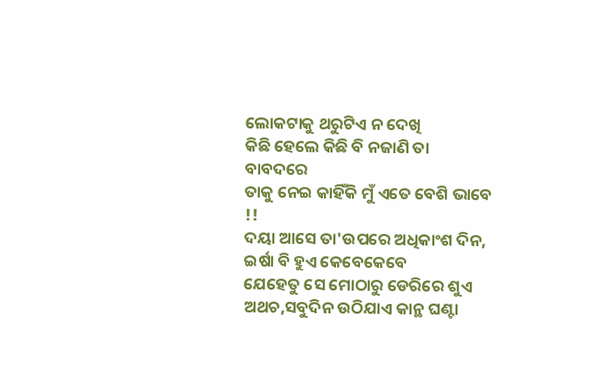ଲୋକଟାକୁ ଥରୁଟିଏ ନ ଦେଖି
କିଛି ହେଲେ କିଛି ବି ନଜାଣି ତା ବାବଦରେ
ତାକୁ ନେଇ କାହିଁକି ମୁଁ ଏତେ ବେଶି ଭାବେ !!
ଦୟା ଆସେ ତା'ଉପରେ ଅଧିକାଂଶ ଦିନ,
ଇର୍ଷା ବି ହୁଏ କେବେକେବେ
ଯେହେତୁ ସେ ମୋଠାରୁ ଡେରିରେ ଶୁଏ
ଅଥଚ,ସବୁଦିନ ଉଠିଯାଏ କାନ୍ଥ ଘଣ୍ଟା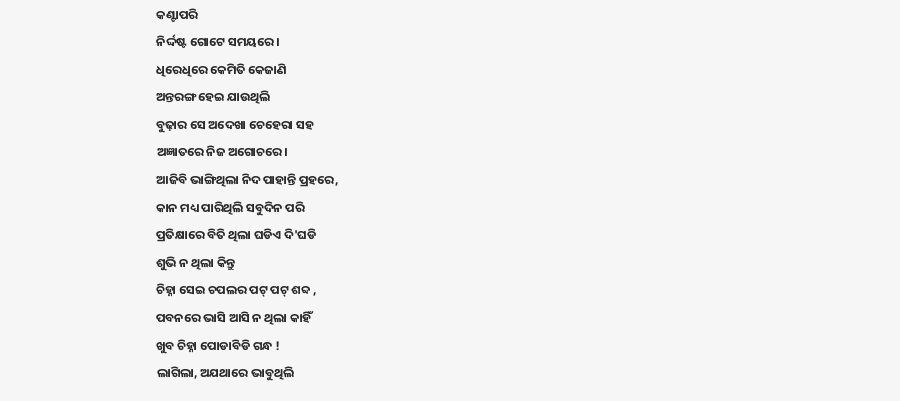କଣ୍ଟାପରି
ନିର୍ଦ୍ଦଷ୍ଟ ଗୋଟେ ସମୟରେ।
ଧିରେଧିରେ କେମିତି କେଜାଣି
ଅନ୍ତରଙ୍ଗ ହେଇ ଯାଉଥିଲି
ବୁଢ଼ାର ସେ ଅଦେଖା ଚେହେରା ସହ
ଅଜ୍ଞାତରେ ନିଜ ଅଗୋଚରେ।
ଆଜିବି ଭାଙ୍ଗିଥିଲା ନିଦ ପାହାନ୍ତି ପ୍ରହରେ,
କାନ ମଧ୍ୟ ପାରିଥିଲି ସବୁଦିନ ପରି
ପ୍ରତିକ୍ଷାରେ ବିତି ଥିଲା ଘଡିଏ ଦି'ଘଡି
ଶୁଭି ନ ଥିଲା କିନ୍ତୁ
ଚିହ୍ନା ସେଇ ଚପଲର ପଟ୍ ପଟ୍ ଶବ୍ଦ ,
ପବନରେ ଭାସି ଆସି ନ ଥିଲା କାହିଁ
ଖୁବ ଚିହ୍ନା ପୋଡାବିଡି ଗନ୍ଧ !
ଲାଗିଲା, ଅଯଥାରେ ଭାବୁଥିଲି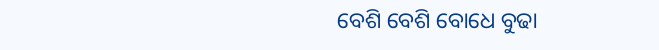ବେଶି ବେଶି ବୋଧେ ବୁଢା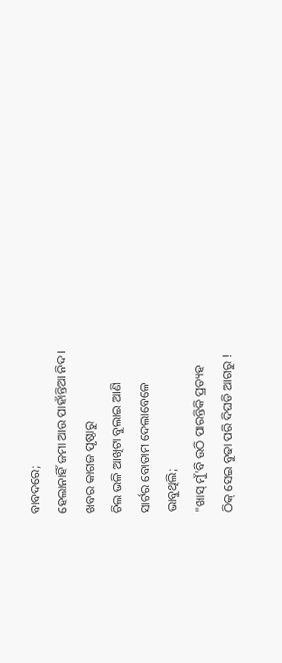ବାବଦରେ;
ହେଲାନାହିଁ ଜମା ଆଉ ପାହାଁନ୍ତିଆ ନିଦ।
ଖବର କାଗଜ ପୃଷ୍ଠାରୁ
ଚିଲ ଭଳି ଆଖିଟା ବୁଲାଇ ଆଣି
ସାର୍ଟର ବୋତାମ ଦେଲାବେଳେ
ଭାବୁଥିଲି;
"ଖାସ୍ ମୁଁ'ବି ଉଠି ପାରନ୍ତିକି ପ୍ରତ୍ୟହ
ଠିକ୍ ସେଇ ବୁଢା ପରି ଦିଘଡି ଆଗରୁ !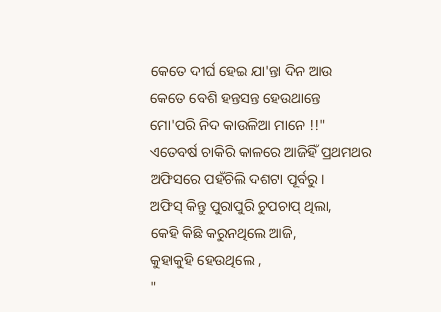କେତେ ଦୀର୍ଘ ହେଇ ଯା'ନ୍ତା ଦିନ ଆଉ
କେତେ ବେଶି ହନ୍ତସନ୍ତ ହେଉଥାନ୍ତେ
ମୋ'ପରି ନିଦ କାଉଳିଆ ମାନେ !!"
ଏତେବର୍ଷ ଚାକିରି କାଳରେ ଆଜିହିଁ ପ୍ରଥମଥର
ଅଫିସରେ ପହଁଚିଲି ଦଶଟା ପୂର୍ବରୁ।
ଅଫିସ୍ କିନ୍ତୁ ପୁରାପୁରି ଚୁପଚାପ୍ ଥିଲା,
କେହି କିଛି କରୁନଥିଲେ ଆଜି,
କୁହାକୁହି ହେଉଥିଲେ ,
"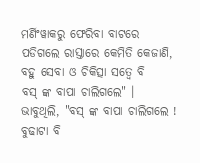ମର୍ଣିଂୱାକରୁ ଫେରିବା ବାଟରେ
ପଡିଗଲେ ରାସ୍ତାରେ କେମିତି କେଜାଣି,
ବହୁ ସେବା ଓ ଚିକିତ୍ସା ସତ୍ୱେ ବି
ବସ୍ ଙ୍କ ବାପା ଚାଲିଗଲେ" ।
ଭାବୁଥିଲି, "ବସ୍ ଙ୍କ ବାପା ଚାଲିଗଲେ !
ବୁଢାଟା ବି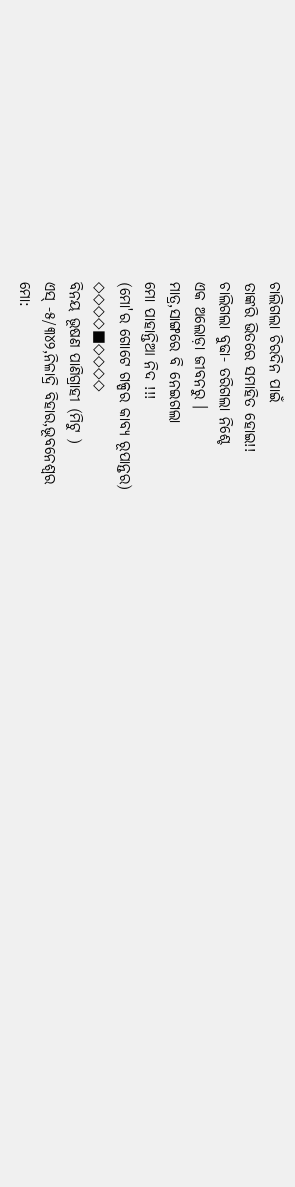ଚାଲିଗଲା ଚିରଦିନ ପାଇଁ
ତାଙ୍କରି ଭିତରେ ସମାହିତ ହୋଇ!!
ଚାଲିଗଲା ବୁଢା- ତରିଗଲା ନିଶ୍ଚେ
ଏକ ଅଲୋଡ଼ା ଜୀବନରୁ ।
ମାତ୍ର,ସାଙ୍ଗରେ ବି ନେଇଗଲା
ମୋ ପାହାନ୍ତିଆ ନିଦ !!!
(ମୋ'ର ଗୋଟେ ଗଳ୍ପର କାବ୍ୟ ରୂପାନ୍ତର)
◇◇◇◇■◇◇◇◇
ବିନୟ ଭୂଷଣ ପାଣିଗ୍ରାହୀ (ମିଟୁ )
ଏସ୍ -୫/୩୪୨,ନିଳାଦ୍ରି ବିହାର,ଭୂବନେଶ୍ୱର
ମୋ: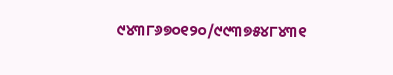୯୪୩୮୬୭୦୧୨୦/୯୯୩୭୫୪୮୪୩୧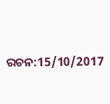ରଚନ:15/10/2017